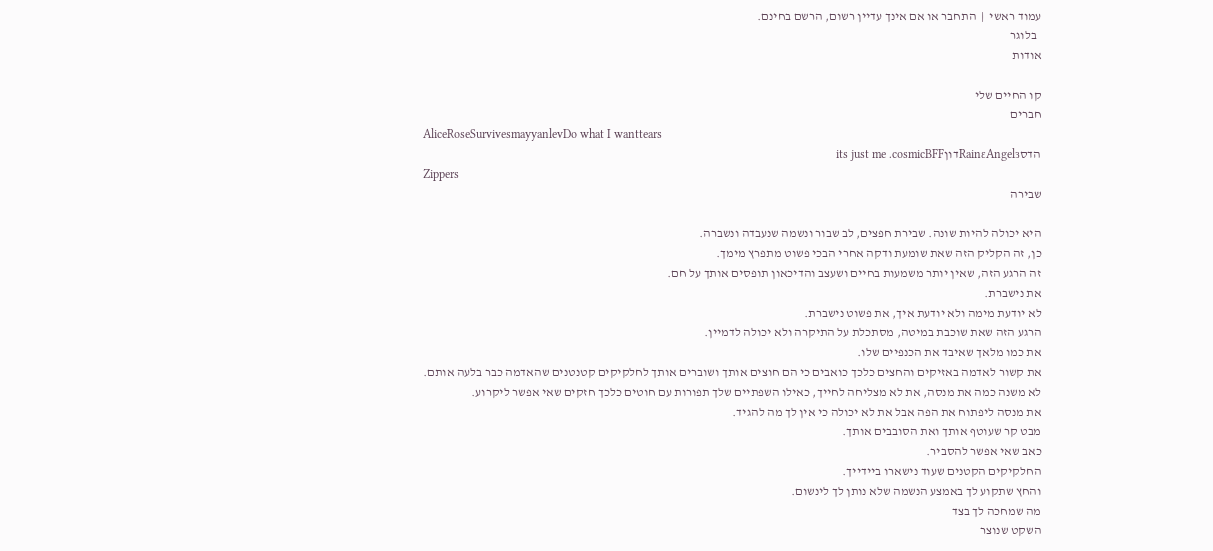עמוד ראשי  |  התחבר או אם אינך עדיין רשום, הרשם בחינם.
  בלוגר
אודות

קו החיים שלי
חברים
AliceRoseSurvivesmayyanlevDo what I wanttears
הדסRainɛAngelɜדוןits just me .cosmicBFF
Zippers
שבירה

היא יכולה להיות שונה. שבירת חפצים, לב שבור ונשמה שנעבדה ונשברה.
כן, זה הקליק הזה שאת שומעת ודקה אחרי הבכי פשוט מתפרץ מימך.
זה הרגע הזה, שאין יותר משמעות בחיים ושעצב והדיכאון תופסים אותך על חם.
את נישברת.
לא יודעת מימה ולא יודעת איך, את פשוט נישברת.
הרגע הזה שאת שוכבת במיטה, מסתכלת על התיקרה ולא יכולה לדמיין.
את כמו מלאך שאיבד את הכנפיים שלו.
את קשור לאדמה באזיקים והחצים כלכך כואבים כי הם חוצים אותך ושוברים אותך לחלקיקים קטנטנים שהאדמה כבר בלעה אותם.
לא משנה כמה את מנסה, את לא מצליחה לחייך, כאילו השפתיים שלך תפורות עם חוטים כלכך חזקים שאי אפשר ליקרוע.
את מנסה ליפתוח את הפה אבל את לא יכולה כי אין לך מה להגיד.
מבט קר שעוטף אותך ואת הסובבים אותך.
כאב שאי אפשר להסביר.
החלקיקים הקטנים שעוד נישארו ביידייך.
והחץ שתקוע לך באמצע הנשמה שלא נותן לך לינשום.
מה שמחכה לך בצד
השקט שנוצר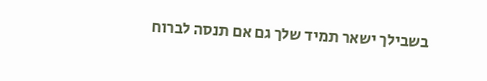בשבילך ישאר תמיד שלך גם אם תנסה לברוח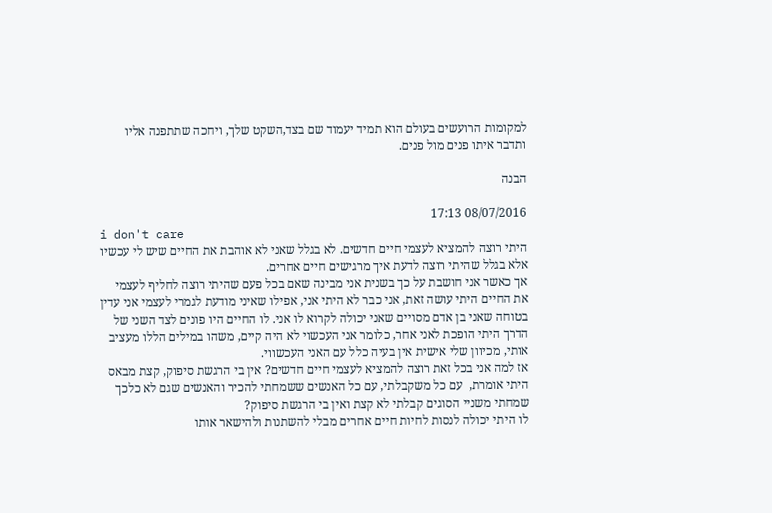למקומות הרועשים בעולם הוא תמיד יעמוד שם בצד,השקט שלך, ויחכה שתתפנה אליו ותדבר איתו פנים מול פנים.

הבנה

08/07/2016 17:13
i don't care
היתי רוצה להמציא לעצמי חיים חדשים. לא בגלל שאני לא אוהבת את החיים שיש לי עכשיו אלא בגלל שהיתי רוצה לדעת איך מרגישים חיים אחרים.
אך כאשר אני חושבת על כך בשנית אני מבינה שאם בכל פעם שהיתי רוצה לחליף לעצמי את החיים היתי עושה זאת, אני כבר לא היתי אני, אפילו שאיני מודעת לגמרי לעצמי אני עדין בטוחה שאני בן אדם מסויים שאני יכולה לקרוא לו אני. לו החיים היו פונים לצד השני של הדרך היתי הופכת לאני אחר, כלומר אני העכשוי לא היה קיים, משהו במילים הללו מעציב אותי, מכיוון שלי אישית אין בעיה כלל עם האני העכשווי.
אז למה אני בכל זאת רוצה להמציא לעצמי חיים חדשים? אין בי הרגשת סיפוק, קצת מבאס היתי אומרת,  עם כל משקבלתי, עם כל האנשים ששמחתי להכיר והאנשים שגם לא כלכך שמחתי משניי הסוגים קבלתי לא קצת ואין בי הרגשת סיפוק?
לו היתי יכולה לנסות לחיות חיים אחרים מבלי להשתנות ולהישאר אותו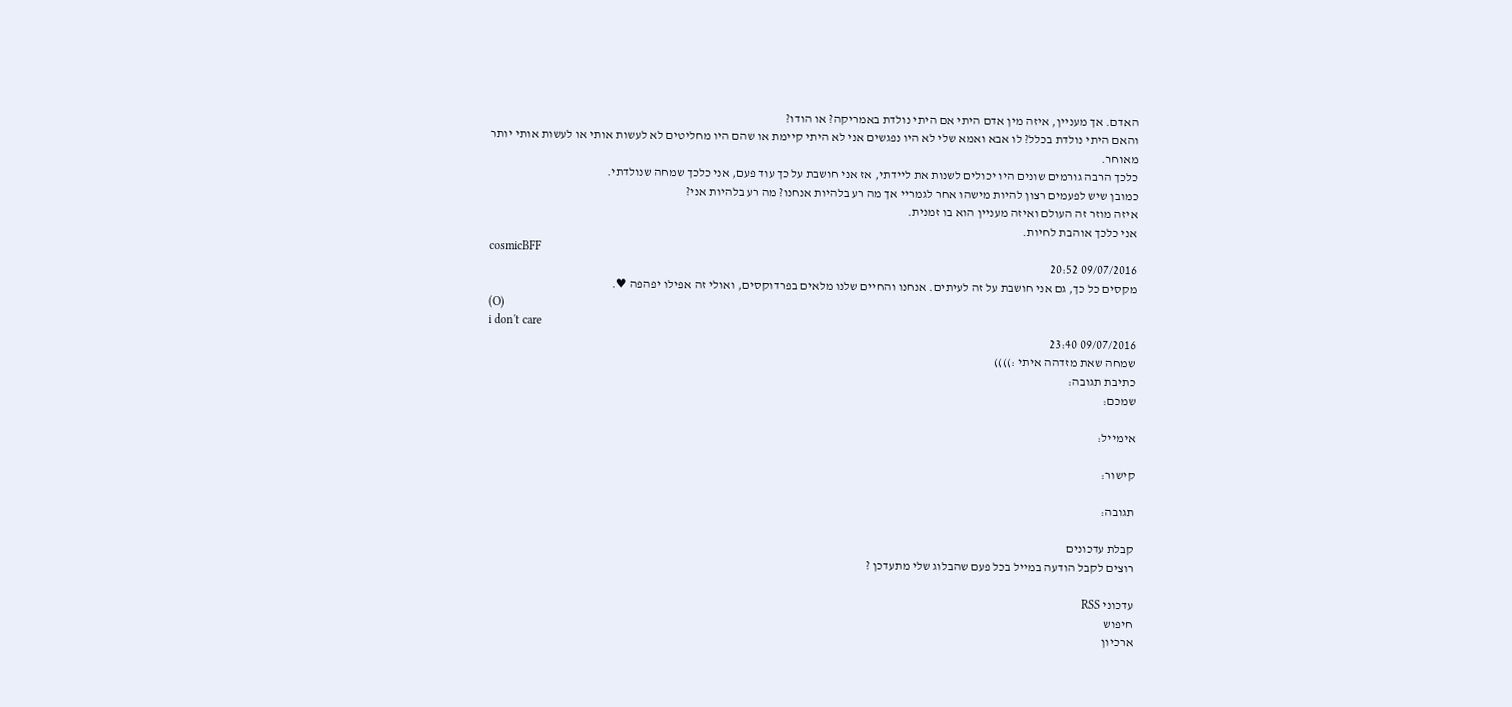האדם. אך מעניין, איזה מין אדם היתי אם היתי נולדת באמריקה? או הודו?
והאם היתי נולדת בכלל? לו אבא ואמא שלי לא היו נפגשים אני לא היתי קיימת או שהם היו מחליטים לא לעשות אותי או לעשות אותי יותר מאוחר.
כלכך הרבה גורמים שונים היו יכולים לשנות את ליידתי, אז אני חושבת על כך עוד פעם, אני כלכך שמחה שנולדתי.
כמובן שיש לפעמים רצון להיות מישהו אחר לגמריי אך מה רע בלהיות אנחנו? מה רע בלהיות אני?
איזה מוזר זה העולם ואיזה מעניין הוא בו זמנית.
אני כלכך אוהבת לחיות.
cosmicBFF
09/07/2016 20:52
מקסים כל כך, גם אני חושבת על זה לעיתים. אנחנו והחיים שלנו מלאים בפרדוקסים, ואולי זה אפילו יפהפה ♥.
(O)
i don't care
09/07/2016 23:40
שמחה שאת מזדהה איתי :))))
כתיבת תגובה:
שמכם:

אימייל:

קישור:

תגובה:

קבלת עדכונים
רוצים לקבל הודעה במייל בכל פעם שהבלוג שלי מתעדכן ?

עדכוני RSS
חיפוש
ארכיון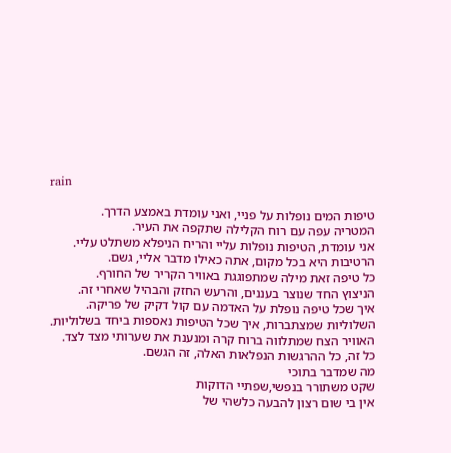rain

טיפות המים נופלות על פניי, ואני עומדת באמצע הדרך.
המטריה עפה עם רוח הקלילה שתקפה את העיר.
אני עומדת, הטיפות נופלות עליי והריח הניפלא משתלט עליי.
הרטיבות היא בכל מקום, אתה כאילו מדבר אליי, גשם.
כל טיפה זאת מילה שמתפוגגת באוויר הקריר של החורף.
הניצוץ החד שנוצר בעננים, והרעש החזק והבהיל שאחרי זה.
איך שכל טיפה נופלת על האדמה עם קול דקיק של פריקה.
השלוליות שמצתברות, איך שכל הטיפות נאספות ביחד בשלוליות.
האוויר הצח שמתלווה ברוח קרה ומנענת את שערותי מצד לצד.
כל זה, כל ההרגשות הנפלאות האלה, זה הגשם.
מה שמדבר בתוכי
שקט משתורר בנפשי,שפתיי הדוקות
אין בי שום רצון להבעה כלשהי של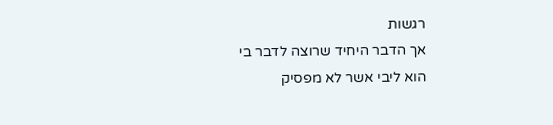רגשות
אך הדבר היחיד שרוצה לדבר בי
הוא ליבי אשר לא מפסיק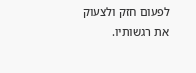לפעום חזק ולצעוק את רגשותיו.